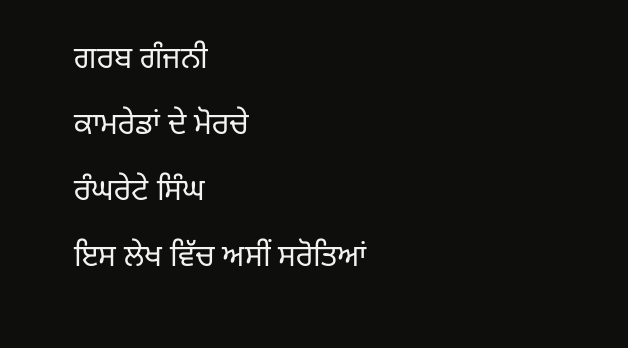ਗਰਬ ਗੰਜਨੀ

ਕਾਮਰੇਡਾਂ ਦੇ ਮੋਰਚੇ

ਰੰਘਰੇਟੇ ਸਿੰਘ

ਇਸ ਲੇਖ ਵਿੱਚ ਅਸੀਂ ਸਰੋਤਿਆਂ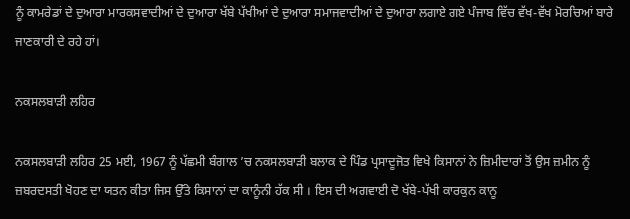ਨੂੰ ਕਾਮਰੇਡਾਂ ਦੇ ਦੁਆਰਾ ਮਾਰਕਸਵਾਦੀਆਂ ਦੇ ਦੁਆਰਾ ਖੱਬੇ ਪੱਖੀਆਂ ਦੇ ਦੁਆਰਾ ਸਮਾਜਵਾਦੀਆਂ ਦੇ ਦੁਆਰਾ ਲਗਾਏ ਗਏ ਪੰਜਾਬ ਵਿੱਚ ਵੱਖ-ਵੱਖ ਮੋਰਚਿਆਂ ਬਾਰੇ ਜਾਣਕਾਰੀ ਦੇ ਰਹੇ ਹਾਂ।

ਨਕਸਲਬਾੜੀ ਲਹਿਰ

ਨਕਸਲਬਾੜੀ ਲਹਿਰ 25 ਮਈ, 1967 ਨੂੰ ਪੱਛਮੀ ਬੰਗਾਲ ’ਚ ਨਕਸਲਬਾੜੀ ਬਲਾਕ ਦੇ ਪਿੰਡ ਪ੍ਰਸਾਦੂਜੋਤ ਵਿਖੇ ਕਿਸਾਨਾਂ ਨੇ ਜ਼ਿਮੀਦਾਰਾਂ ਤੋਂ ਉਸ ਜ਼ਮੀਨ ਨੂੰ ਜ਼ਬਰਦਸਤੀ ਖੋਹਣ ਦਾ ਯਤਨ ਕੀਤਾ ਜਿਸ ਉੱਤੇ ਕਿਸਾਨਾਂ ਦਾ ਕਾਨੂੰਨੀ ਹੱਕ ਸੀ । ਇਸ ਦੀ ਅਗਵਾਈ ਦੋ ਖੱਬੇ-ਪੱਖੀ ਕਾਰਕੁਨ ਕਾਨੂ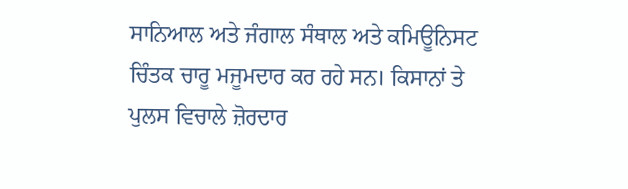ਸਾਨਿਆਲ ਅਤੇ ਜੰਗਾਲ ਸੰਥਾਲ ਅਤੇ ਕਮਿਊਨਿਸਟ ਚਿੰਤਕ ਚਾਰੂ ਮਜੂਮਦਾਰ ਕਰ ਰਹੇ ਸਨ। ਕਿਸਾਨਾਂ ਤੇ ਪੁਲਸ ਵਿਚਾਲੇ ਜ਼ੋਰਦਾਰ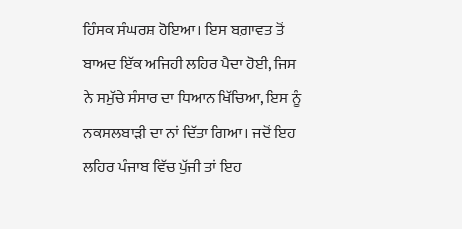ਹਿੰਸਕ ਸੰਘਰਸ਼ ਹੋਇਆ। ਇਸ ਬਗ਼ਾਵਤ ਤੋਂ ਬਾਅਦ ਇੱਕ ਅਜਿਹੀ ਲਹਿਰ ਪੈਦਾ ਹੋਈ, ਜਿਸ ਨੇ ਸਮੁੱਚੇ ਸੰਸਾਰ ਦਾ ਧਿਆਨ ਖਿੱਚਿਆ, ਇਸ ਨੂੰ ਨਕਸਲਬਾੜੀ ਦਾ ਨਾਂ ਦਿੱਤਾ ਗਿਆ। ਜਦੋਂ ਇਹ ਲਹਿਰ ਪੰਜਾਬ ਵਿੱਚ ਪੁੱਜੀ ਤਾਂ ਇਹ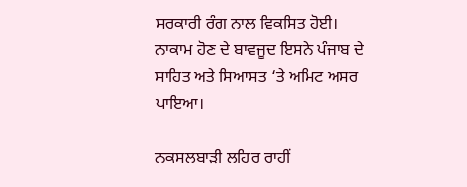ਸਰਕਾਰੀ ਰੰਗ ਨਾਲ ਵਿਕਸਿਤ ਹੋਈ। ਨਾਕਾਮ ਹੋਣ ਦੇ ਬਾਵਜੂਦ ਇਸਨੇ ਪੰਜਾਬ ਦੇ ਸਾਹਿਤ ਅਤੇ ਸਿਆਸਤ ‘ਤੇ ਅਮਿਟ ਅਸਰ ਪਾਇਆ।

ਨਕਸਲਬਾੜੀ ਲਹਿਰ ਰਾਹੀਂ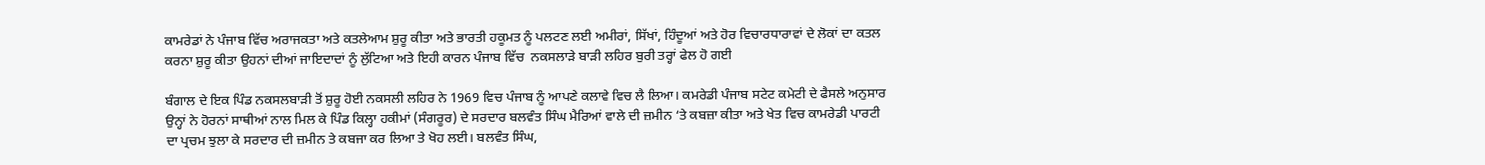ਕਾਮਰੇਡਾਂ ਨੇ ਪੰਜਾਬ ਵਿੱਚ ਅਰਾਜਕਤਾ ਅਤੇ ਕਤਲੇਆਮ ਸ਼ੁਰੂ ਕੀਤਾ ਅਤੇ ਭਾਰਤੀ ਹਕੂਮਤ ਨੂੰ ਪਲਟਣ ਲਈ ਅਮੀਰਾਂ, ਸਿੱਖਾਂ, ਹਿੰਦੂਆਂ ਅਤੇ ਹੋਰ ਵਿਚਾਰਧਾਰਾਵਾਂ ਦੇ ਲੋਕਾਂ ਦਾ ਕਤਲ ਕਰਨਾ ਸ਼ੁਰੂ ਕੀਤਾ ਉਹਨਾਂ ਦੀਆਂ ਜਾਇਦਾਦਾਂ ਨੂੰ ਲੁੱਟਿਆ ਅਤੇ ਇਹੀ ਕਾਰਨ ਪੰਜਾਬ ਵਿੱਚ  ਨਕਸਲਾੜੇ ਬਾੜੀ ਲਹਿਰ ਬੁਰੀ ਤਰ੍ਹਾਂ ਫੇਲ ਹੋ ਗਈ

ਬੰਗਾਲ ਦੇ ਇਕ ਪਿੰਡ ਨਕਸਲਬਾੜੀ ਤੋਂ ਸ਼ੁਰੂ ਹੋਈ ਨਕਸਲੀ ਲਹਿਰ ਨੇ 1969 ਵਿਚ ਪੰਜਾਬ ਨੂੰ ਆਪਣੇ ਕਲਾਵੇ ਵਿਚ ਲੈ ਲਿਆ। ਕਮਰੇਡੀ ਪੰਜਾਬ ਸਟੇਟ ਕਮੇਟੀ ਦੇ ਫੈਸਲੇ ਅਨੁਸਾਰ ਉਨ੍ਹਾਂ ਨੇ ਹੋਰਨਾਂ ਸਾਥੀਆਂ ਨਾਲ ਮਿਲ ਕੇ ਪਿੰਡ ਕਿਲ੍ਹਾ ਹਕੀਮਾਂ (ਸੰਗਰੂਰ) ਦੇ ਸਰਦਾਰ ਬਲਵੰਤ ਸਿੰਘ ਮੈਰਿਆਂ ਵਾਲੇ ਦੀ ਜ਼ਮੀਨ ‘ਤੇ ਕਬਜ਼ਾ ਕੀਤਾ ਅਤੇ ਖੇਤ ਵਿਚ ਕਾਮਰੇਡੀ ਪਾਰਟੀ ਦਾ ਪ੍ਰਚਮ ਝੁਲਾ ਕੇ ਸਰਦਾਰ ਦੀ ਜ਼ਮੀਨ ਤੇ ਕਬਜਾ ਕਰ ਲਿਆ ਤੇ ਖੋਹ ਲਈ। ਬਲਵੰਤ ਸਿੰਘ,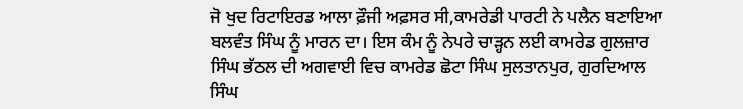ਜੋ ਖੁਦ ਰਿਟਾਇਰਡ ਆਲਾ ਫ਼ੌਜੀ ਅਫ਼ਸਰ ਸੀ,ਕਾਮਰੇਡੀ ਪਾਰਟੀ ਨੇ ਪਲੈਨ ਬਣਾਇਆ ਬਲਵੰਤ ਸਿੰਘ ਨੂੰ ਮਾਰਨ ਦਾ। ਇਸ ਕੰਮ ਨੂੰ ਨੇਪਰੇ ਚਾੜ੍ਹਨ ਲਈ ਕਾਮਰੇਡ ਗੁਲਜ਼ਾਰ ਸਿੰਘ ਭੱਠਲ ਦੀ ਅਗਵਾਈ ਵਿਚ ਕਾਮਰੇਡ ਛੋਟਾ ਸਿੰਘ ਸੁਲਤਾਨਪੁਰ, ਗੁਰਦਿਆਲ ਸਿੰਘ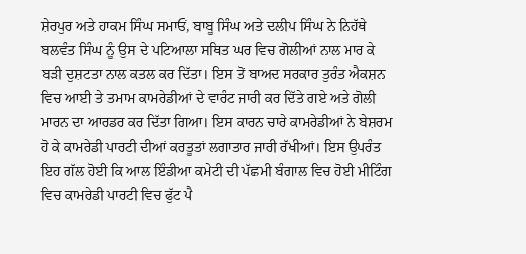ਸ਼ੇਰਪੁਰ ਅਤੇ ਹਾਕਮ ਸਿੰਘ ਸਮਾਓਂ, ਬਾਬੂ ਸਿੰਘ ਅਤੇ ਦਲੀਪ ਸਿੰਘ ਨੇ ਨਿਹੱਥੇ ਬਲਵੰਤ ਸਿੰਘ ਨੂੰ ਉਸ ਦੇ ਪਟਿਆਲਾ ਸਥਿਤ ਘਰ ਵਿਚ ਗੋਲੀਆਂ ਨਾਲ ਮਾਰ ਕੇ ਬੜੀ ਦੁਸ਼ਟਤਾ ਨਾਲ ਕਤਲ ਕਰ ਦਿੱਤਾ। ਇਸ ਤੋਂ ਬਾਅਦ ਸਰਕਾਰ ਤੁਰੰਤ ਐਕਸ਼ਨ ਵਿਚ ਆਈ ਤੇ ਤਮਾਮ ਕਾਮਰੇਡੀਆਂ ਦੇ ਵਾਰੰਟ ਜਾਰੀ ਕਰ ਦਿੱਤੇ ਗਏ ਅਤੇ ਗੋਲੀ ਮਾਰਨ ਦਾ ਆਰਡਰ ਕਰ ਦਿੱਤਾ ਗਿਆ। ਇਸ ਕਾਰਨ ਚਾਰੇ ਕਾਮਰੇਡੀਆਂ ਨੇ ਬੇਸ਼ਰਮ ਹੋ ਕੇ ਕਾਮਰੇਡੀ ਪਾਰਟੀ ਦੀਆਂ ਕਰਤੂਤਾਂ ਲਗਾਤਾਰ ਜਾਰੀ ਰੱਖੀਆਂ। ਇਸ ਉਪਰੰਤ ਇਹ ਗੱਲ ਹੋਈ ਕਿ ਆਲ ਇੰਡੀਆ ਕਮੇਟੀ ਦੀ ਪੱਛਮੀ ਬੰਗਾਲ ਵਿਚ ਹੋਈ ਮੀਟਿੰਗ ਵਿਚ ਕਾਮਰੇਡੀ ਪਾਰਟੀ ਵਿਚ ਫੁੱਟ ਪੈ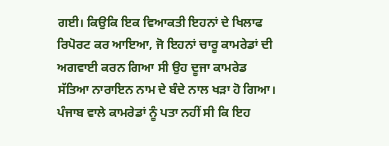ਗਈ। ਕਿਉਕਿ ਇਕ ਵਿਆਕਤੀ ਇਹਨਾਂ ਦੇ ਖਿਲਾਫ ਰਿਪੋਰਟ ਕਰ ਆਇਆ, ਜੋ ਇਹਨਾਂ ਚਾਰੂ ਕਾਮਰੇਡਾਂ ਦੀ ਅਗਵਾਈ ਕਰਨ ਗਿਆ ਸੀ ਉਹ ਦੂਜਾ ਕਾਮਰੇਡ ਸੱਤਿਆ ਨਾਰਾਇਨ ਨਾਮ ਦੇ ਬੰਦੇ ਨਾਲ ਖੜਾ ਹੋ ਗਿਆ। ਪੰਜਾਬ ਵਾਲੇ ਕਾਮਰੇਡਾਂ ਨੂੰ ਪਤਾ ਨਹੀਂ ਸੀ ਕਿ ਇਹ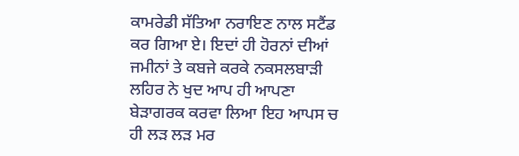ਕਾਮਰੇਡੀ ਸੱਤਿਆ ਨਰਾਇਣ ਨਾਲ ਸਟੈਂਡ ਕਰ ਗਿਆ ਏ। ਇਦਾਂ ਹੀ ਹੋਰਨਾਂ ਦੀਆਂ ਜਮੀਨਾਂ ਤੇ ਕਬਜੇ ਕਰਕੇ ਨਕਸਲਬਾੜੀ ਲਹਿਰ ਨੇ ਖੁਦ ਆਪ ਹੀ ਆਪਣਾ ਬੇੜਾਗਰਕ ਕਰਵਾ ਲਿਆ ਇਹ ਆਪਸ ਚ ਹੀ ਲੜ ਲੜ ਮਰ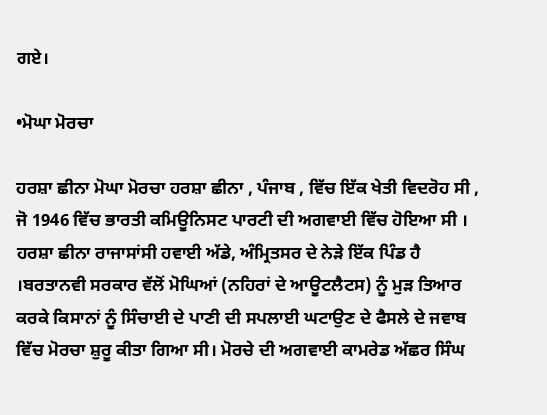ਗਏ।

•ਮੋਘਾ ਮੋਰਚਾ

ਹਰਸ਼ਾ ਛੀਨਾ ਮੋਘਾ ਮੋਰਚਾ ਹਰਸ਼ਾ ਛੀਨਾ , ਪੰਜਾਬ , ਵਿੱਚ ਇੱਕ ਖੇਤੀ ਵਿਦਰੋਹ ਸੀ , ਜੋ 1946 ਵਿੱਚ ਭਾਰਤੀ ਕਮਿਊਨਿਸਟ ਪਾਰਟੀ ਦੀ ਅਗਵਾਈ ਵਿੱਚ ਹੋਇਆ ਸੀ । ਹਰਸ਼ਾ ਛੀਨਾ ਰਾਜਾਸਾਂਸੀ ਹਵਾਈ ਅੱਡੇ, ਅੰਮ੍ਰਿਤਸਰ ਦੇ ਨੇੜੇ ਇੱਕ ਪਿੰਡ ਹੈ ।ਬਰਤਾਨਵੀ ਸਰਕਾਰ ਵੱਲੋਂ ਮੋਘਿਆਂ (ਨਹਿਰਾਂ ਦੇ ਆਊਟਲੈਟਸ) ਨੂੰ ਮੁੜ ਤਿਆਰ ਕਰਕੇ ਕਿਸਾਨਾਂ ਨੂੰ ਸਿੰਚਾਈ ਦੇ ਪਾਣੀ ਦੀ ਸਪਲਾਈ ਘਟਾਉਣ ਦੇ ਫੈਸਲੇ ਦੇ ਜਵਾਬ ਵਿੱਚ ਮੋਰਚਾ ਸ਼ੁਰੂ ਕੀਤਾ ਗਿਆ ਸੀ। ਮੋਰਚੇ ਦੀ ਅਗਵਾਈ ਕਾਮਰੇਡ ਅੱਛਰ ਸਿੰਘ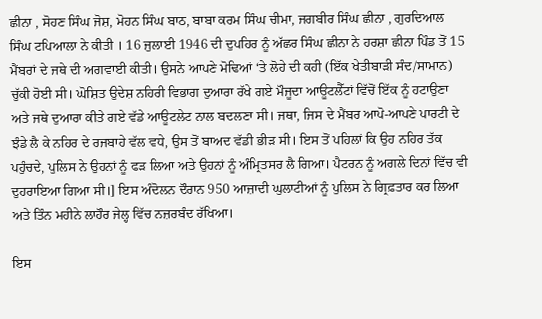ਛੀਨਾ , ਸੋਹਣ ਸਿੰਘ ਜੋਸ਼, ਮੋਹਨ ਸਿੰਘ ਬਾਠ, ਬਾਬਾ ਕਰਮ ਸਿੰਘ ਚੀਮਾ, ਜਗਬੀਰ ਸਿੰਘ ਛੀਨਾ , ਗੁਰਦਿਆਲ ਸਿੰਘ ਟਪਿਆਲਾ ਨੇ ਕੀਤੀ । 16 ਜੁਲਾਈ 1946 ਦੀ ਦੁਪਹਿਰ ਨੂੰ ਅੱਛਰ ਸਿੰਘ ਛੀਨਾ ਨੇ ਹਰਸ਼ਾ ਛੀਨਾ ਪਿੰਡ ਤੋਂ 15 ਮੈਂਬਰਾਂ ਦੇ ਜਥੇ ਦੀ ਅਗਵਾਈ ਕੀਤੀ। ਉਸਨੇ ਆਪਣੇ ਮੋਢਿਆਂ ‘ਤੇ ਲੋਹੇ ਦੀ ਕਹੀ (ਇੱਕ ਖੇਤੀਬਾੜੀ ਸੰਦ/ਸਾਮਾਨ) ਚੁੱਕੀ ਹੋਈ ਸੀ। ਘੋਸ਼ਿਤ ਉਦੇਸ਼ ਨਹਿਰੀ ਵਿਭਾਗ ਦੁਆਰਾ ਰੱਖੇ ਗਏ ਮੌਜੂਦਾ ਆਊਟਲੈੱਟਾਂ ਵਿੱਚੋਂ ਇੱਕ ਨੂੰ ਹਟਾਉਣਾ ਅਤੇ ਜਥੇ ਦੁਆਰਾ ਕੀਤੇ ਗਏ ਵੱਡੇ ਆਊਟਲੇਟ ਨਾਲ ਬਦਲਣਾ ਸੀ। ਜਥਾ, ਜਿਸ ਦੇ ਮੈਂਬਰ ਆਪੋ-ਆਪਣੇ ਪਾਰਟੀ ਦੇ ਝੰਡੇ ਲੈ ਕੇ ਨਹਿਰ ਦੇ ਰਜਬਾਹੇ ਵੱਲ ਵਧੇ, ਉਸ ਤੋਂ ਬਾਅਦ ਵੱਡੀ ਭੀੜ ਸੀ। ਇਸ ਤੋਂ ਪਹਿਲਾਂ ਕਿ ਉਹ ਨਹਿਰ ਤੱਕ ਪਹੁੰਚਦੇ, ਪੁਲਿਸ ਨੇ ਉਹਨਾਂ ਨੂੰ ਫੜ ਲਿਆ ਅਤੇ ਉਹਨਾਂ ਨੂੰ ਅੰਮ੍ਰਿਤਸਰ ਲੈ ਗਿਆ। ਪੈਟਰਨ ਨੂੰ ਅਗਲੇ ਦਿਨਾਂ ਵਿੱਚ ਵੀ ਦੁਹਰਾਇਆ ਗਿਆ ਸੀ।] ਇਸ ਅੰਦੋਲਨ ਦੌਰਾਨ 950 ਆਜ਼ਾਦੀ ਘੁਲਾਟੀਆਂ ਨੂੰ ਪੁਲਿਸ ਨੇ ਗ੍ਰਿਫ਼ਤਾਰ ਕਰ ਲਿਆ ਅਤੇ ਤਿੰਨ ਮਹੀਨੇ ਲਾਹੌਰ ਜੇਲ੍ਹ ਵਿੱਚ ਨਜ਼ਰਬੰਦ ਰੱਖਿਆ।

ਇਸ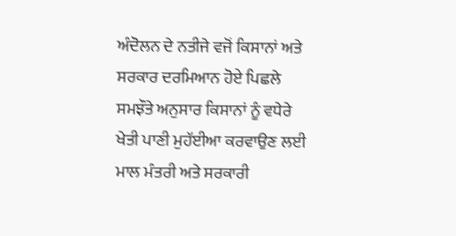ਅੰਦੋਲਨ ਦੇ ਨਤੀਜੇ ਵਜੋਂ ਕਿਸਾਨਾਂ ਅਤੇ ਸਰਕਾਰ ਦਰਮਿਆਨ ਹੋਏ ਪਿਛਲੇ ਸਮਝੌਤੇ ਅਨੁਸਾਰ ਕਿਸਾਨਾਂ ਨੂੰ ਵਧੇਰੇ ਖੇਤੀ ਪਾਣੀ ਮੁਹੱਈਆ ਕਰਵਾਉਣ ਲਈ ਮਾਲ ਮੰਤਰੀ ਅਤੇ ਸਰਕਾਰੀ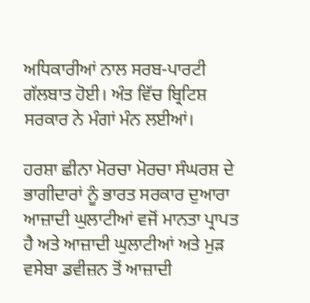ਅਧਿਕਾਰੀਆਂ ਨਾਲ ਸਰਬ-ਪਾਰਟੀ ਗੱਲਬਾਤ ਹੋਈ। ਅੰਤ ਵਿੱਚ ਬ੍ਰਿਟਿਸ਼ ਸਰਕਾਰ ਨੇ ਮੰਗਾਂ ਮੰਨ ਲਈਆਂ।

ਹਰਸ਼ਾ ਛੀਨਾ ਮੋਰਚਾ ਮੋਰਚਾ ਸੰਘਰਸ਼ ਦੇ ਭਾਗੀਦਾਰਾਂ ਨੂੰ ਭਾਰਤ ਸਰਕਾਰ ਦੁਆਰਾ ਆਜ਼ਾਦੀ ਘੁਲਾਟੀਆਂ ਵਜੋਂ ਮਾਨਤਾ ਪ੍ਰਾਪਤ ਹੈ ਅਤੇ ਆਜ਼ਾਦੀ ਘੁਲਾਟੀਆਂ ਅਤੇ ਮੁੜ ਵਸੇਬਾ ਡਵੀਜ਼ਨ ਤੋਂ ਆਜ਼ਾਦੀ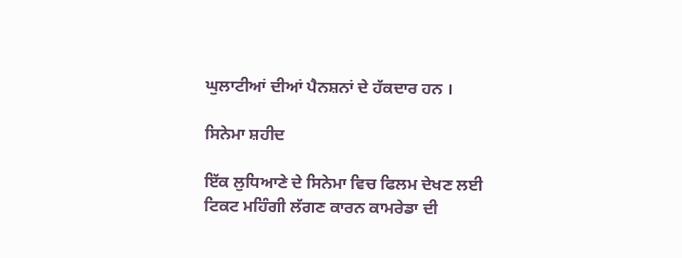ਘੁਲਾਟੀਆਂ ਦੀਆਂ ਪੈਨਸ਼ਨਾਂ ਦੇ ਹੱਕਦਾਰ ਹਨ ।

ਸਿਨੇਮਾ ਸ਼ਹੀਦ

ਇੱਕ ਲੁਧਿਆਣੇ ਦੇ ਸਿਨੇਮਾ ਵਿਚ ਫਿਲਮ ਦੇਖਣ ਲਈ ਟਿਕਟ ਮਹਿੰਗੀ ਲੱਗਣ ਕਾਰਨ ਕਾਮਰੇਡਾ ਦੀ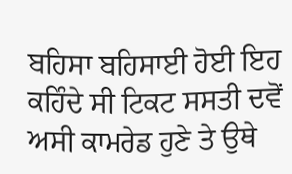ਬਹਿਸਾ ਬਹਿਸਾਈ ਹੋਈ ਇਹ ਕਹਿੰਦੇ ਸੀ ਟਿਕਟ ਸਸਤੀ ਦਵੋਂ ਅਸੀ ਕਾਮਰੇਡ ਹੁਣੇ ਤੇ ਉਥੇ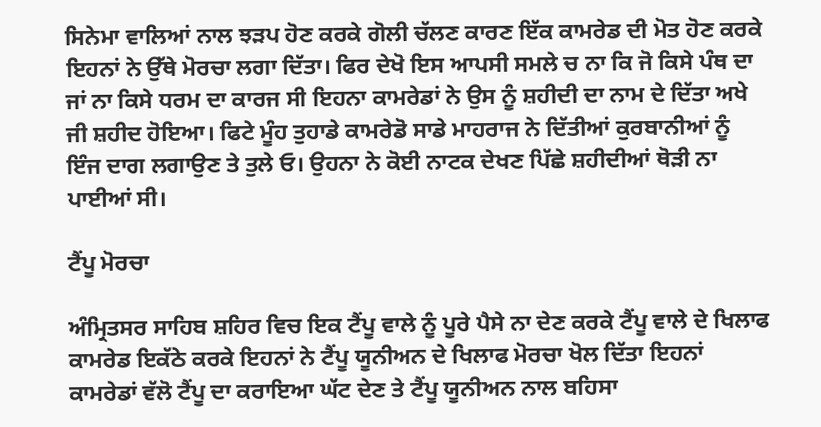ਸਿਨੇਮਾ ਵਾਲਿਆਂ ਨਾਲ ਝੜਪ ਹੋਣ ਕਰਕੇ ਗੋਲੀ ਚੱਲਣ ਕਾਰਣ ਇੱਕ ਕਾਮਰੇਡ ਦੀ ਮੋਤ ਹੋਣ ਕਰਕੇ ਇਹਨਾਂ ਨੇ ਉੱਥੇ ਮੋਰਚਾ ਲਗਾ ਦਿੱਤਾ। ਫਿਰ ਦੇਖੋ ਇਸ ਆਪਸੀ ਸਮਲੇ ਚ ਨਾ ਕਿ ਜੋ ਕਿਸੇ ਪੰਥ ਦਾ ਜਾਂ ਨਾ ਕਿਸੇ ਧਰਮ ਦਾ ਕਾਰਜ ਸੀ ਇਹਨਾ ਕਾਮਰੇਡਾਂ ਨੇ ਉਸ ਨੂੰ ਸ਼ਹੀਦੀ ਦਾ ਨਾਮ ਦੇ ਦਿੱਤਾ ਅਖੇ ਜੀ ਸ਼ਹੀਦ ਹੋਇਆ। ਫਿਟੇ ਮੂੰਹ ਤੁਹਾਡੇ ਕਾਮਰੇਡੋ ਸਾਡੇ ਮਾਹਰਾਜ ਨੇ ਦਿੱਤੀਆਂ ਕੁਰਬਾਨੀਆਂ ਨੂੰ ਇੰਜ ਦਾਗ ਲਗਾਉਣ ਤੇ ਤੁਲੇ ਓ। ਉਹਨਾ ਨੇ ਕੋਈ ਨਾਟਕ ਦੇਖਣ ਪਿੱਛੇ ਸ਼ਹੀਦੀਆਂ ਥੋੜੀ ਨਾ ਪਾਈਆਂ ਸੀ।

ਟੈਂਪੂ ਮੋਰਚਾ

ਅੰਮ੍ਰਿਤਸਰ ਸਾਹਿਬ ਸ਼ਹਿਰ ਵਿਚ ਇਕ ਟੈਂਪੂ ਵਾਲੇ ਨੂੰ ਪੂਰੇ ਪੈਸੇ ਨਾ ਦੇਣ ਕਰਕੇ ਟੈਂਪੂ ਵਾਲੇ ਦੇ ਖਿਲਾਫ ਕਾਮਰੇਡ ਇਕੱਠੇ ਕਰਕੇ ਇਹਨਾਂ ਨੇ ਟੈਂਪੂ ਯੂਨੀਅਨ ਦੇ ਖਿਲਾਫ ਮੋਰਚਾ ਖੋਲ ਦਿੱਤਾ ਇਹਨਾਂ ਕਾਮਰੇਡਾਂ ਵੱਲੋ ਟੈਂਪੂ ਦਾ ਕਰਾਇਆ ਘੱਟ ਦੇਣ ਤੇ ਟੈਂਪੂ ਯੂਨੀਅਨ ਨਾਲ ਬਹਿਸਾ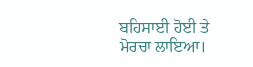ਬਹਿਸਾਈ ਹੋਈ ਤੇ ਮੋਰਚਾ ਲਾਇਆ।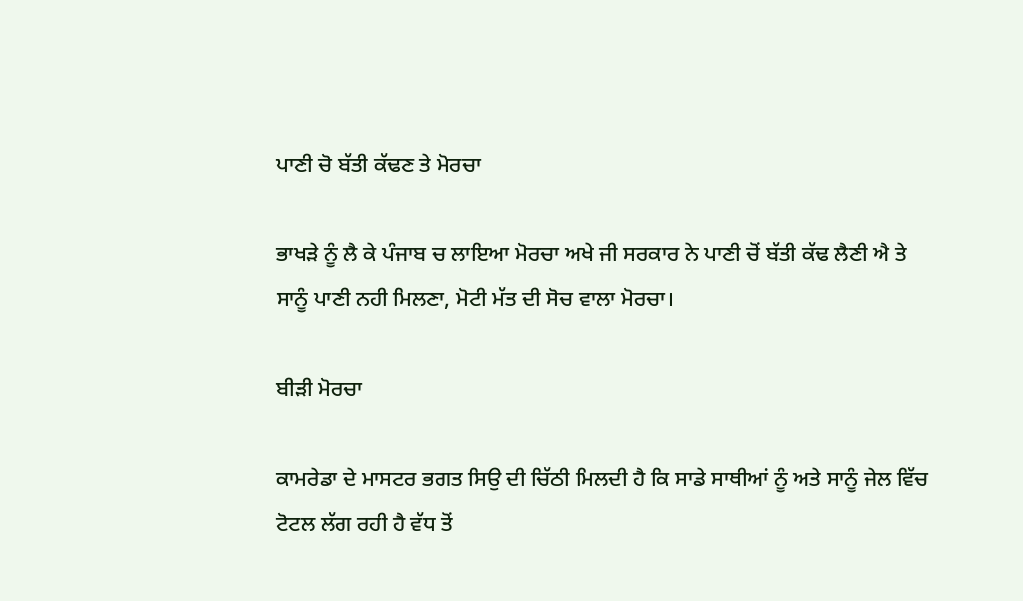ਪਾਣੀ ਚੋ ਬੱਤੀ ਕੱਢਣ ਤੇ ਮੋਰਚਾ

ਭਾਖੜੇ ਨੂੰ ਲੈ ਕੇ ਪੰਜਾਬ ਚ ਲਾਇਆ ਮੋਰਚਾ ਅਖੇ ਜੀ ਸਰਕਾਰ ਨੇ ਪਾਣੀ ਚੋਂ ਬੱਤੀ ਕੱਢ ਲੈਣੀ ਐ ਤੇ ਸਾਨੂੰ ਪਾਣੀ ਨਹੀ ਮਿਲਣਾ, ਮੋਟੀ ਮੱਤ ਦੀ ਸੋਚ ਵਾਲਾ ਮੋਰਚਾ।

ਬੀੜੀ ਮੋਰਚਾ

ਕਾਮਰੇਡਾ ਦੇ ਮਾਸਟਰ ਭਗਤ ਸਿਉ ਦੀ ਚਿੱਠੀ ਮਿਲਦੀ ਹੈ ਕਿ ਸਾਡੇ ਸਾਥੀਆਂ ਨੂੰ ਅਤੇ ਸਾਨੂੰ ਜੇਲ ਵਿੱਚ ਟੋਟਲ ਲੱਗ ਰਹੀ ਹੈ ਵੱਧ ਤੋਂ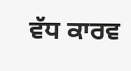ਵੱਧ ਕਾਰਵ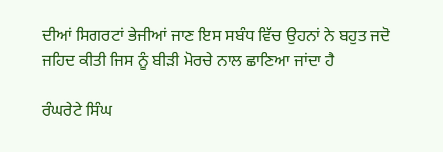ਦੀਆਂ ਸਿਗਰਟਾਂ ਭੇਜੀਆਂ ਜਾਣ ਇਸ ਸਬੰਧ ਵਿੱਚ ਉਹਨਾਂ ਨੇ ਬਹੁਤ ਜਦੋ ਜਹਿਦ ਕੀਤੀ ਜਿਸ ਨੂੰ ਬੀੜੀ ਮੋਰਚੇ ਨਾਲ ਛਾਣਿਆ ਜਾਂਦਾ ਹੈ

ਰੰਘਰੇਟੇ ਸਿੰਘ